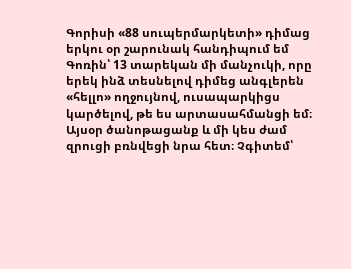Գորիսի «88 սուպերմարկետի» դիմաց երկու օր շարունակ հանդիպում եմ Գոռին՝ 13 տարեկան մի մանչուկի, որը երեկ ինձ տեսնելով դիմեց անգլերեն «հելլո» ողջույնով, ուսապարկիցս կարծելով, թե ես արտասահմանցի եմ։
Այսօր ծանոթացանք և մի կես ժամ զրուցի բռնվեցի նրա հետ։ Չգիտեմ՝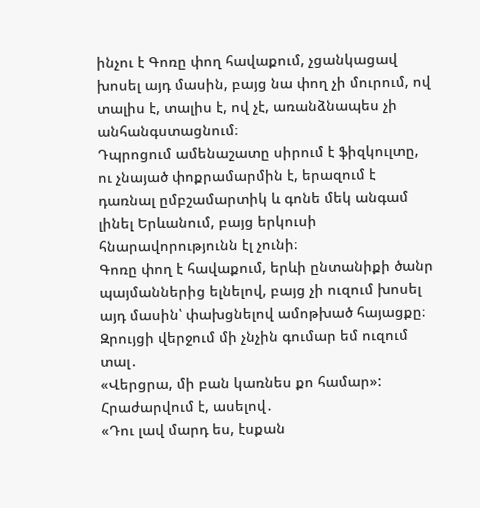ինչու է Գոռը փող հավաքում, չցանկացավ խոսել այդ մասին, բայց նա փող չի մուրում, ով տալիս է, տալիս է, ով չէ, առանձնապես չի անհանգստացնում։
Դպրոցում ամենաշատը սիրում է ֆիզկուլտը, ու չնայած փոքրամարմին է, երազում է դառնալ ըմբշամարտիկ և գոնե մեկ անգամ լինել Երևանում, բայց երկուսի հնարավորությունն էլ չունի։
Գոռը փող է հավաքում, երևի ընտանիքի ծանր պայմաններից ելնելով, բայց չի ուզում խոսել այդ մասին՝ փախցնելով ամոթխած հայացքը։
Զրույցի վերջում մի չնչին գումար եմ ուզում տալ․
«Վերցրա, մի բան կառնես քո համար»:
Հրաժարվում է, ասելով․
«Դու լավ մարդ ես, էսքան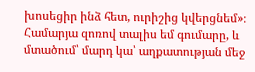խոսեցիր ինձ հետ, ուրիշից կվերցնեմ»։
Համարյա զոռով տալիս եմ գումարը, և մտածում՝ մարդ կա՝ աղքատության մեջ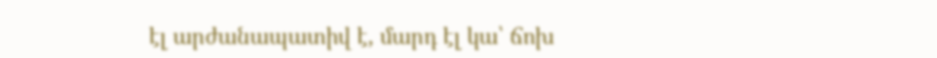էլ արժանապատիվ է, մարդ էլ կա՝ ճոխ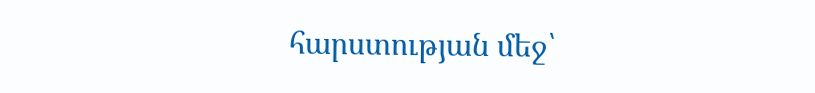հարստության մեջ՝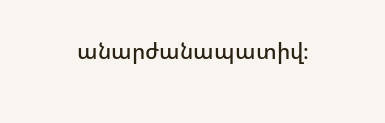անարժանապատիվ։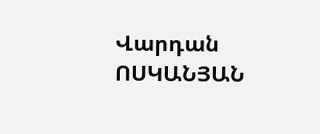Վարդան ՈՍԿԱՆՅԱՆ